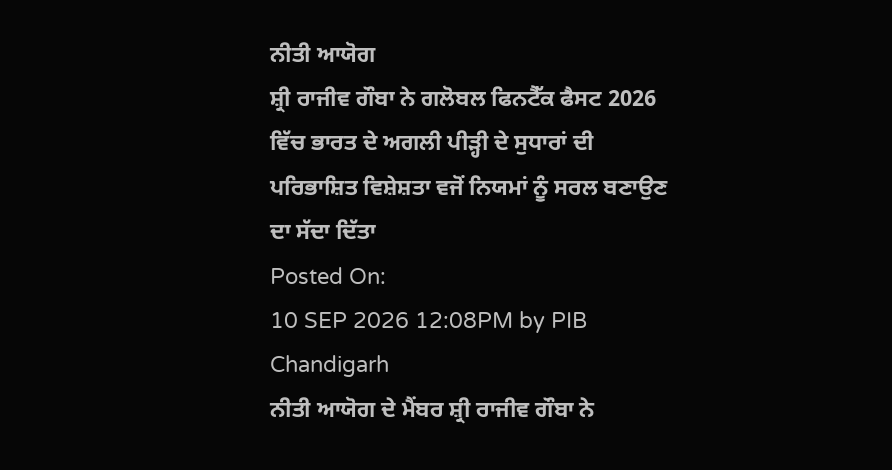ਨੀਤੀ ਆਯੋਗ
ਸ਼੍ਰੀ ਰਾਜੀਵ ਗੌਬਾ ਨੇ ਗਲੋਬਲ ਫਿਨਟੈੱਕ ਫੈਸਟ 2026 ਵਿੱਚ ਭਾਰਤ ਦੇ ਅਗਲੀ ਪੀੜ੍ਹੀ ਦੇ ਸੁਧਾਰਾਂ ਦੀ ਪਰਿਭਾਸ਼ਿਤ ਵਿਸ਼ੇਸ਼ਤਾ ਵਜੋਂ ਨਿਯਮਾਂ ਨੂੰ ਸਰਲ ਬਣਾਉਣ ਦਾ ਸੱਦਾ ਦਿੱਤਾ
Posted On:
10 SEP 2026 12:08PM by PIB Chandigarh
ਨੀਤੀ ਆਯੋਗ ਦੇ ਮੈਂਬਰ ਸ਼੍ਰੀ ਰਾਜੀਵ ਗੌਬਾ ਨੇ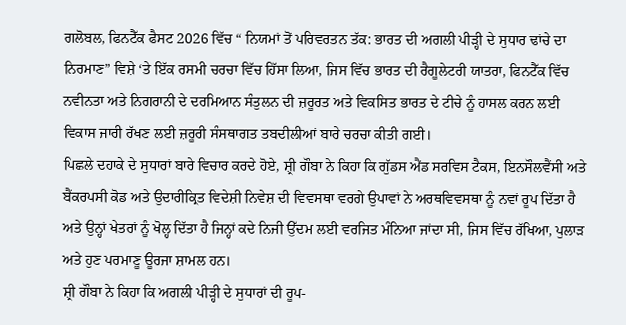ਗਲੋਬਲ, ਫਿਨਟੈੱਕ ਫੈਸਟ 2026 ਵਿੱਚ “ ਨਿਯਮਾਂ ਤੋਂ ਪਰਿਵਰਤਨ ਤੱਕ: ਭਾਰਤ ਦੀ ਅਗਲੀ ਪੀੜ੍ਹੀ ਦੇ ਸੁਧਾਰ ਢਾਂਚੇ ਦਾ ਨਿਰਮਾਣ” ਵਿਸ਼ੇ ‘ਤੇ ਇੱਕ ਰਸਮੀ ਚਰਚਾ ਵਿੱਚ ਹਿੱਸਾ ਲਿਆ, ਜਿਸ ਵਿੱਚ ਭਾਰਤ ਦੀ ਰੈਗੂਲੇਟਰੀ ਯਾਤਰਾ, ਫਿਨਟੈੱਕ ਵਿੱਚ ਨਵੀਨਤਾ ਅਤੇ ਨਿਗਰਾਨੀ ਦੇ ਦਰਮਿਆਨ ਸੰਤੁਲਨ ਦੀ ਜ਼ਰੂਰਤ ਅਤੇ ਵਿਕਸਿਤ ਭਾਰਤ ਦੇ ਟੀਚੇ ਨੂੰ ਹਾਸਲ ਕਰਨ ਲਈ ਵਿਕਾਸ ਜਾਰੀ ਰੱਖਣ ਲਈ ਜ਼ਰੂਰੀ ਸੰਸਥਾਗਤ ਤਬਦੀਲੀਆਂ ਬਾਰੇ ਚਰਚਾ ਕੀਤੀ ਗਈ।
ਪਿਛਲੇ ਦਹਾਕੇ ਦੇ ਸੁਧਾਰਾਂ ਬਾਰੇ ਵਿਚਾਰ ਕਰਦੇ ਹੋਏ, ਸ਼੍ਰੀ ਗੌਬਾ ਨੇ ਕਿਹਾ ਕਿ ਗੁੱਡਸ ਐਂਡ ਸਰਵਿਸ ਟੈਕਸ, ਇਨਸੌਲਵੈਂਸੀ ਅਤੇ ਬੈਂਕਰਪਸੀ ਕੋਡ ਅਤੇ ਉਦਾਰੀਕ੍ਰਿਤ ਵਿਦੇਸ਼ੀ ਨਿਵੇਸ਼ ਦੀ ਵਿਵਸਥਾ ਵਰਗੇ ਉਪਾਵਾਂ ਨੇ ਅਰਥਵਿਵਸਥਾ ਨੂੰ ਨਵਾਂ ਰੂਪ ਦਿੱਤਾ ਹੈ ਅਤੇ ਉਨ੍ਹਾਂ ਖੇਤਰਾਂ ਨੂੰ ਖੋਲ੍ਹ ਦਿੱਤਾ ਹੈ ਜਿਨ੍ਹਾਂ ਕਦੇ ਨਿਜੀ ਉੱਦਮ ਲਈ ਵਰਜਿਤ ਮੰਨਿਆ ਜਾਂਦਾ ਸੀ, ਜਿਸ ਵਿੱਚ ਰੱਖਿਆ, ਪੁਲਾੜ ਅਤੇ ਹੁਣ ਪਰਮਾਣੂ ਊਰਜਾ ਸ਼ਾਮਲ ਹਨ।
ਸ਼੍ਰੀ ਗੌਬਾ ਨੇ ਕਿਹਾ ਕਿ ਅਗਲੀ ਪੀੜ੍ਹੀ ਦੇ ਸੁਧਾਰਾਂ ਦੀ ਰੂਪ-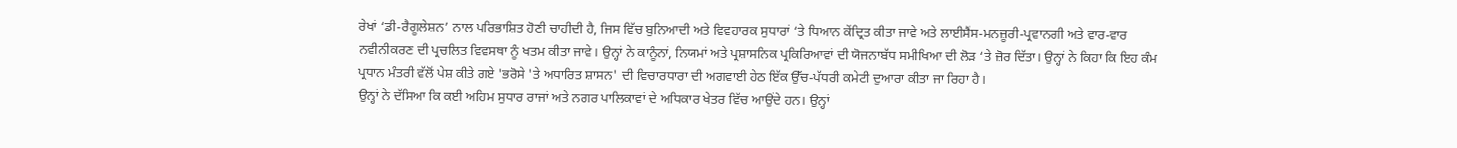ਰੇਖਾਂ ‘ਡੀ-ਰੈਗੂਲੇਸ਼ਨ’ ਨਾਲ ਪਰਿਭਾਸ਼ਿਤ ਹੋਣੀ ਚਾਹੀਦੀ ਹੈ, ਜਿਸ ਵਿੱਚ ਬੁਨਿਆਦੀ ਅਤੇ ਵਿਵਹਾਰਕ ਸੁਧਾਰਾਂ ‘ਤੇ ਧਿਆਨ ਕੇਂਦ੍ਰਿਤ ਕੀਤਾ ਜਾਵੇ ਅਤੇ ਲਾਈਸੈਂਸ-ਮਨਜ਼ੂਰੀ-ਪ੍ਰਵਾਨਗੀ ਅਤੇ ਵਾਰ-ਵਾਰ ਨਵੀਨੀਕਰਣ ਦੀ ਪ੍ਰਚਲਿਤ ਵਿਵਸਥਾ ਨੂੰ ਖਤਮ ਕੀਤਾ ਜਾਵੇ। ਉਨ੍ਹਾਂ ਨੇ ਕਾਨੂੰਨਾਂ, ਨਿਯਮਾਂ ਅਤੇ ਪ੍ਰਸ਼ਾਸਨਿਕ ਪ੍ਰਕਿਰਿਆਵਾਂ ਦੀ ਯੋਜਨਾਬੱਧ ਸਮੀਖਿਆ ਦੀ ਲੋੜ ‘ਤੇ ਜ਼ੋਰ ਦਿੱਤਾ। ਉਨ੍ਹਾਂ ਨੇ ਕਿਹਾ ਕਿ ਇਹ ਕੰਮ ਪ੍ਰਧਾਨ ਮੰਤਰੀ ਵੱਲੋਂ ਪੇਸ਼ ਕੀਤੇ ਗਏ 'ਭਰੋਸੇ 'ਤੇ ਅਧਾਰਿਤ ਸ਼ਾਸਨ' ਦੀ ਵਿਚਾਰਧਾਰਾ ਦੀ ਅਗਵਾਈ ਹੇਠ ਇੱਕ ਉੱਚ-ਪੱਧਰੀ ਕਮੇਟੀ ਦੁਆਰਾ ਕੀਤਾ ਜਾ ਰਿਹਾ ਹੈ।
ਉਨ੍ਹਾਂ ਨੇ ਦੱਸਿਆ ਕਿ ਕਈ ਅਹਿਮ ਸੁਧਾਰ ਰਾਜਾਂ ਅਤੇ ਨਗਰ ਪਾਲਿਕਾਵਾਂ ਦੇ ਅਧਿਕਾਰ ਖੇਤਰ ਵਿੱਚ ਆਉਂਦੇ ਹਨ। ਉਨ੍ਹਾਂ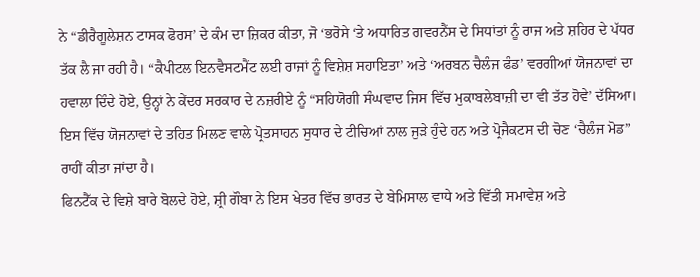ਨੇ “ਡੀਰੈਗੂਲੇਸ਼ਨ ਟਾਸਕ ਫੋਰਸ’ ਦੇ ਕੰਮ ਦਾ ਜ਼ਿਕਰ ਕੀਤਾ, ਜੋ ‘ਭਰੋਸੇ ‘ਤੇ ਅਧਾਰਿਤ ਗਵਰਨੈਂਸ ਦੇ ਸਿਧਾਂਤਾਂ ਨੂੰ ਰਾਜ ਅਤੇ ਸ਼ਹਿਰ ਦੇ ਪੱਧਰ ਤੱਕ ਲੈ ਜਾ ਰਹੀ ਹੈ। “ਕੈਪੀਟਲ ਇਨਵੈਸਟਮੈਂਟ ਲਈ ਰਾਜਾਂ ਨੂੰ ਵਿਸ਼ੇਸ਼ ਸਹਾਇਤਾ’ ਅਤੇ ‘ਅਰਬਨ ਚੈਲੰਜ ਫੰਡ’ ਵਰਗੀਆਂ ਯੋਜਨਾਵਾਂ ਦਾ ਹਵਾਲਾ ਦਿੰਦੇ ਹੋਏ, ਉਨ੍ਹਾਂ ਨੇ ਕੇਂਦਰ ਸਰਕਾਰ ਦੇ ਨਜ਼ਰੀਏ ਨੂੰ “ਸਹਿਯੋਗੀ ਸੰਘਵਾਦ ਜਿਸ ਵਿੱਚ ਮੁਕਾਬਲੇਬਾਜ਼ੀ ਦਾ ਵੀ ਤੱਤ ਹੋਵੇ’ ਦੱਸਿਆ। ਇਸ ਵਿੱਚ ਯੋਜਨਾਵਾਂ ਦੇ ਤਹਿਤ ਮਿਲਣ ਵਾਲੇ ਪ੍ਰੋਤਸਾਹਨ ਸੁਧਾਰ ਦੇ ਟੀਚਿਆਂ ਨਾਲ ਜੁੜੇ ਹੁੰਦੇ ਹਨ ਅਤੇ ਪ੍ਰੋਜੈਕਟਸ ਦੀ ਚੋਣ ‘ਚੈਲੰਜ ਮੋਡ” ਰਾਹੀਂ ਕੀਤਾ ਜਾਂਦਾ ਹੈ।
ਫਿਨਟੈੱਕ ਦੇ ਵਿਸ਼ੇ ਬਾਰੇ ਬੋਲਦੇ ਹੋਏ, ਸ਼੍ਰੀ ਗੌਬਾ ਨੇ ਇਸ ਖੇਤਰ ਵਿੱਚ ਭਾਰਤ ਦੇ ਬੇਮਿਸਾਲ ਵਾਧੇ ਅਤੇ ਵਿੱਤੀ ਸਮਾਵੇਸ਼ ਅਤੇ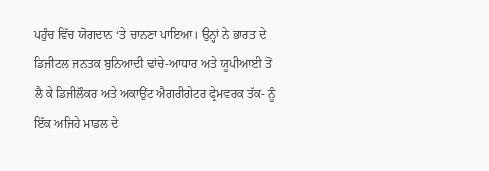ਪਹੁੰਚ ਵਿੱਚ ਯੋਗਦਾਨ ‘ਤੇ ਚਾਨਣਾ ਪਾਇਆ। ਉਨ੍ਹਾਂ ਨੇ ਭਾਰਤ ਦੇ ਡਿਜੀਟਲ ਜਨਤਕ ਬੁਨਿਆਦੀ ਢਾਂਚੇ-ਆਧਾਰ ਅਤੇ ਯੂਪੀਆਈ ਤੋਂ ਲੈ ਕੇ ਡਿਜੀਲੌਕਰ ਅਤੇ ਅਕਾਉਂਟ ਐਗਰੀਗੇਟਰ ਫ੍ਰੇਮਵਰਕ ਤੱਕ- ਨੂੰ ਇੱਕ ਅਜਿਹੇ ਮਾਡਲ ਦੇ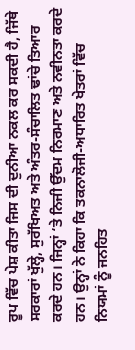ਰੂਪ ਵਿੱਚ ਪੇਸ਼ ਕੀਤਾ ਜਿਸ ਦੀ ਦੁਨੀਆ ਨਕਲ ਕਰ ਸਕਦੀ ਹੈ, ਜਿੱਥੇ ਸਰਕਾਰਾਂ ਖੁੱਲ੍ਹੇ, ਸੁਰੱਖਿਅਤ ਅਤੇ ਅੰਤਰ-ਸੰਚਾਲਿਤ ਢਾਂਚੇ ਤਿਆਰ ਕਰਦੇ ਹਨ। ਜਿਨ੍ਹਾਂ ‘ਤੇ ਨਿਜੀ ਉੱਦਮ ਨਿਰਮਾਣ ਅਤੇ ਨਵੀਨਤਾ ਕਰਦੇ ਹਨ। ਉਨ੍ਹਾਂ ਨੇ ਕਿਹਾ ਕਿ ਤਕਨਾਲੋਜੀ-ਅਧਾਰਿਤ ਖੇਤਰਾਂ ਵਿੱਚ ਨਿਯਮਾਂ ਨੂੰ ਜਨਹਿਤ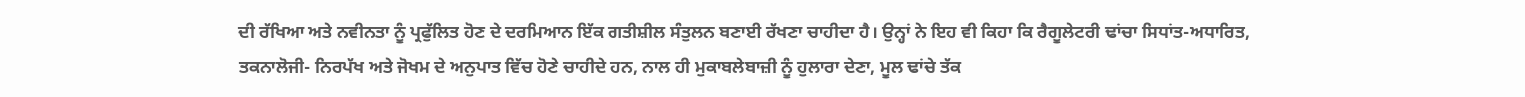ਦੀ ਰੱਖਿਆ ਅਤੇ ਨਵੀਨਤਾ ਨੂੰ ਪ੍ਰਫੁੱਲਿਤ ਹੋਣ ਦੇ ਦਰਮਿਆਨ ਇੱਕ ਗਤੀਸ਼ੀਲ ਸੰਤੁਲਨ ਬਣਾਈ ਰੱਖਣਾ ਚਾਹੀਦਾ ਹੈ। ਉਨ੍ਹਾਂ ਨੇ ਇਹ ਵੀ ਕਿਹਾ ਕਿ ਰੈਗੂਲੇਟਰੀ ਢਾਂਚਾ ਸਿਧਾਂਤ-ਅਧਾਰਿਤ, ਤਕਨਾਲੋਜੀ- ਨਿਰਪੱਖ ਅਤੇ ਜੋਖਮ ਦੇ ਅਨੁਪਾਤ ਵਿੱਚ ਹੋਣੇ ਚਾਹੀਦੇ ਹਨ, ਨਾਲ ਹੀ ਮੁਕਾਬਲੇਬਾਜ਼ੀ ਨੂੰ ਹੁਲਾਰਾ ਦੇਣਾ, ਮੂਲ ਢਾਂਚੇ ਤੱਕ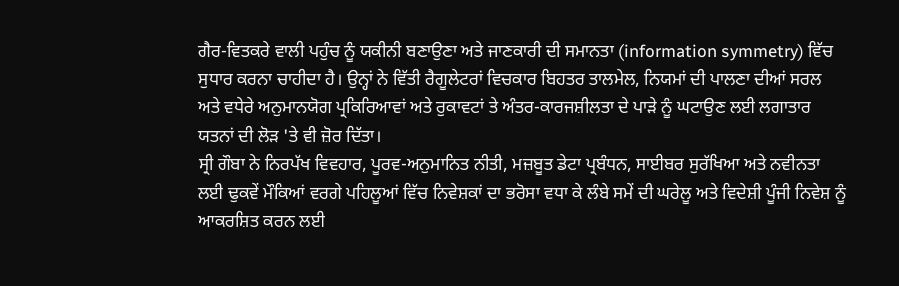ਗੈਰ-ਵਿਤਕਰੇ ਵਾਲੀ ਪਹੁੰਚ ਨੂੰ ਯਕੀਨੀ ਬਣਾਉਣਾ ਅਤੇ ਜਾਣਕਾਰੀ ਦੀ ਸਮਾਨਤਾ (information symmetry) ਵਿੱਚ ਸੁਧਾਰ ਕਰਨਾ ਚਾਹੀਦਾ ਹੈ। ਉਨ੍ਹਾਂ ਨੇ ਵਿੱਤੀ ਰੈਗੂਲੇਟਰਾਂ ਵਿਚਕਾਰ ਬਿਹਤਰ ਤਾਲਮੇਲ, ਨਿਯਮਾਂ ਦੀ ਪਾਲਣਾ ਦੀਆਂ ਸਰਲ ਅਤੇ ਵਧੇਰੇ ਅਨੁਮਾਨਯੋਗ ਪ੍ਰਕਿਰਿਆਵਾਂ ਅਤੇ ਰੁਕਾਵਟਾਂ ਤੇ ਅੰਤਰ-ਕਾਰਜਸ਼ੀਲਤਾ ਦੇ ਪਾੜੇ ਨੂੰ ਘਟਾਉਣ ਲਈ ਲਗਾਤਾਰ ਯਤਨਾਂ ਦੀ ਲੋੜ 'ਤੇ ਵੀ ਜ਼ੋਰ ਦਿੱਤਾ।
ਸ੍ਰੀ ਗੌਬਾ ਨੇ ਨਿਰਪੱਖ ਵਿਵਹਾਰ, ਪੂਰਵ-ਅਨੁਮਾਨਿਤ ਨੀਤੀ, ਮਜ਼ਬੂਤ ਡੇਟਾ ਪ੍ਰਬੰਧਨ, ਸਾਈਬਰ ਸੁਰੱਖਿਆ ਅਤੇ ਨਵੀਨਤਾ ਲਈ ਢੁਕਵੇਂ ਮੌਕਿਆਂ ਵਰਗੇ ਪਹਿਲੂਆਂ ਵਿੱਚ ਨਿਵੇਸ਼ਕਾਂ ਦਾ ਭਰੋਸਾ ਵਧਾ ਕੇ ਲੰਬੇ ਸਮੇਂ ਦੀ ਘਰੇਲੂ ਅਤੇ ਵਿਦੇਸ਼ੀ ਪੂੰਜੀ ਨਿਵੇਸ਼ ਨੂੰ ਆਕਰਸ਼ਿਤ ਕਰਨ ਲਈ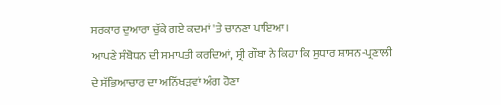ਸਰਕਾਰ ਦੁਆਰਾ ਚੁੱਕੇ ਗਏ ਕਦਮਾਂ 'ਤੇ ਚਾਨਣਾ ਪਾਇਆ।
ਆਪਣੇ ਸੰਬੋਧਨ ਦੀ ਸਮਾਪਤੀ ਕਰਦਿਆਂ, ਸ੍ਰੀ ਗੌਬਾ ਨੇ ਕਿਹਾ ਕਿ ਸੁਧਾਰ ਸ਼ਾਸਨ-ਪ੍ਰਣਾਲੀ ਦੇ ਸੱਭਿਆਚਾਰ ਦਾ ਅਨਿੱਖੜਵਾਂ ਅੰਗ ਹੋਣਾ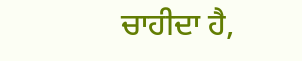ਚਾਹੀਦਾ ਹੈ,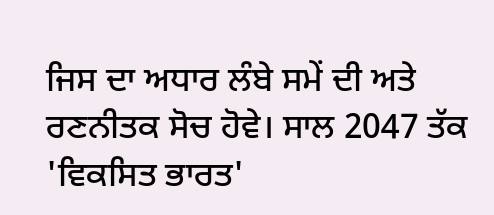ਜਿਸ ਦਾ ਅਧਾਰ ਲੰਬੇ ਸਮੇਂ ਦੀ ਅਤੇ ਰਣਨੀਤਕ ਸੋਚ ਹੋਵੇ। ਸਾਲ 2047 ਤੱਕ 'ਵਿਕਸਿਤ ਭਾਰਤ'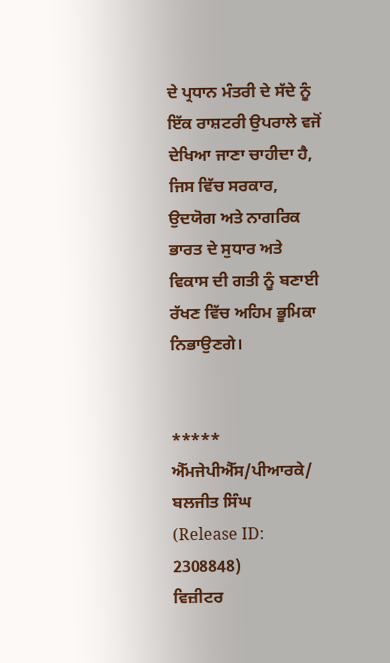ਦੇ ਪ੍ਰਧਾਨ ਮੰਤਰੀ ਦੇ ਸੱਦੇ ਨੂੰ ਇੱਕ ਰਾਸ਼ਟਰੀ ਉਪਰਾਲੇ ਵਜੋਂ ਦੇਖਿਆ ਜਾਣਾ ਚਾਹੀਦਾ ਹੈ, ਜਿਸ ਵਿੱਚ ਸਰਕਾਰ, ਉਦਯੋਗ ਅਤੇ ਨਾਗਰਿਕ ਭਾਰਤ ਦੇ ਸੁਧਾਰ ਅਤੇ ਵਿਕਾਸ ਦੀ ਗਤੀ ਨੂੰ ਬਣਾਈ ਰੱਖਣ ਵਿੱਚ ਅਹਿਮ ਭੂਮਿਕਾ ਨਿਭਾਉਣਗੇ।


*****
ਐੱਮਜੇਪੀਐੱਸ/ਪੀਆਰਕੇ/ ਬਲਜੀਤ ਸਿੰਘ
(Release ID: 2308848)
ਵਿਜ਼ੀਟਰ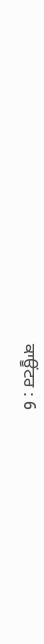ਕਾਊਂਟਰ : 6